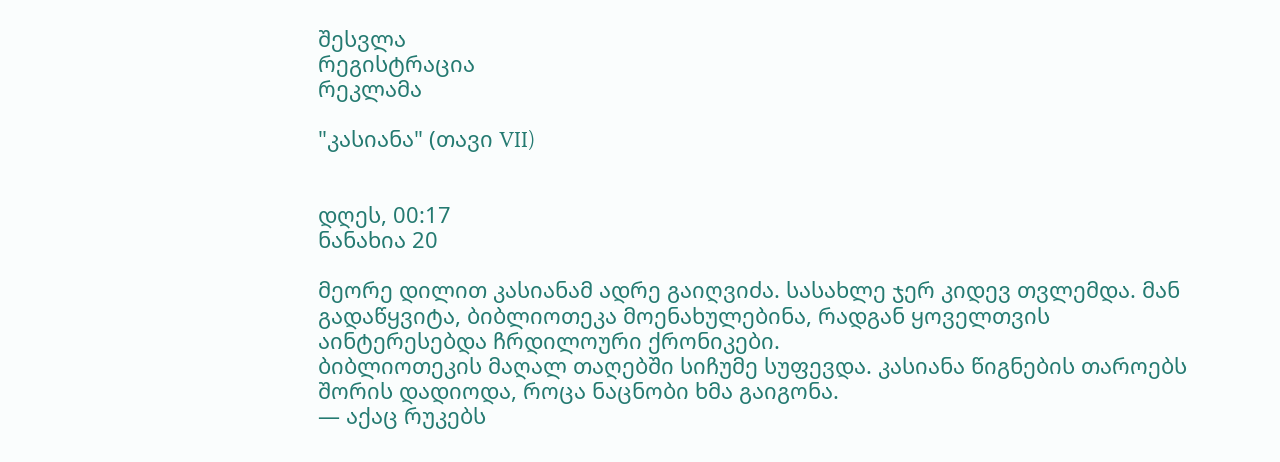შესვლა
რეგისტრაცია
რეკლამა

"კასიანა" (თავი VII)


დღეს, 00:17
ნანახია 20

მეორე დილით კასიანამ ადრე გაიღვიძა. სასახლე ჯერ კიდევ თვლემდა. მან გადაწყვიტა, ბიბლიოთეკა მოენახულებინა, რადგან ყოველთვის აინტერესებდა ჩრდილოური ქრონიკები.
ბიბლიოთეკის მაღალ თაღებში სიჩუმე სუფევდა. კასიანა წიგნების თაროებს შორის დადიოდა, როცა ნაცნობი ხმა გაიგონა.
— აქაც რუკებს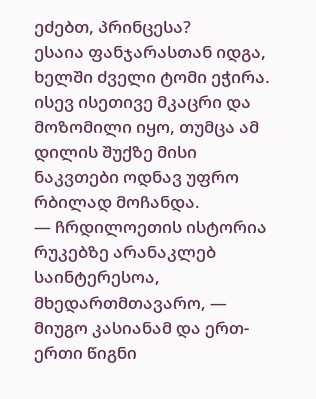ეძებთ, პრინცესა?
ესაია ფანჯარასთან იდგა, ხელში ძველი ტომი ეჭირა. ისევ ისეთივე მკაცრი და მოზომილი იყო, თუმცა ამ დილის შუქზე მისი ნაკვთები ოდნავ უფრო რბილად მოჩანდა.
— ჩრდილოეთის ისტორია რუკებზე არანაკლებ საინტერესოა, მხედართმთავარო, — მიუგო კასიანამ და ერთ-ერთი წიგნი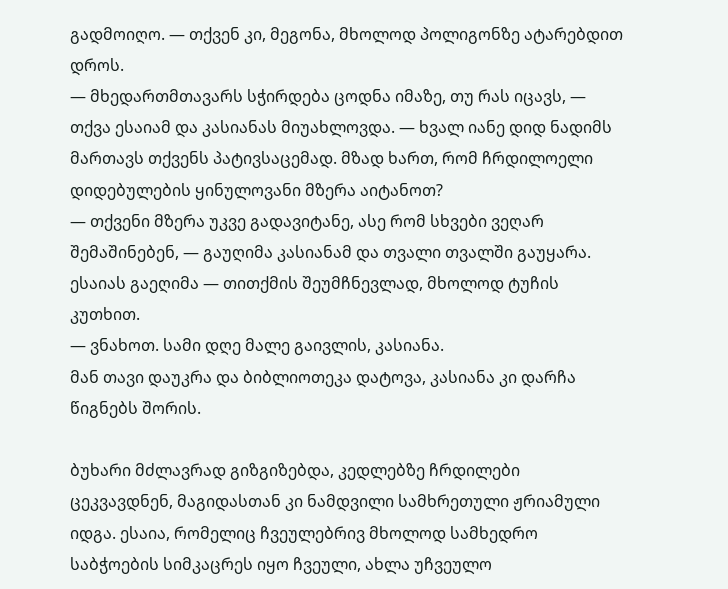გადმოიღო. — თქვენ კი, მეგონა, მხოლოდ პოლიგონზე ატარებდით დროს.
— მხედართმთავარს სჭირდება ცოდნა იმაზე, თუ რას იცავს, — თქვა ესაიამ და კასიანას მიუახლოვდა. — ხვალ იანე დიდ ნადიმს მართავს თქვენს პატივსაცემად. მზად ხართ, რომ ჩრდილოელი დიდებულების ყინულოვანი მზერა აიტანოთ?
— თქვენი მზერა უკვე გადავიტანე, ასე რომ სხვები ვეღარ შემაშინებენ, — გაუღიმა კასიანამ და თვალი თვალში გაუყარა.
ესაიას გაეღიმა — თითქმის შეუმჩნევლად, მხოლოდ ტუჩის კუთხით.
— ვნახოთ. სამი დღე მალე გაივლის, კასიანა.
მან თავი დაუკრა და ბიბლიოთეკა დატოვა, კასიანა კი დარჩა წიგნებს შორის.

ბუხარი მძლავრად გიზგიზებდა, კედლებზე ჩრდილები ცეკვავდნენ, მაგიდასთან კი ნამდვილი სამხრეთული ჟრიამული იდგა. ესაია, რომელიც ჩვეულებრივ მხოლოდ სამხედრო საბჭოების სიმკაცრეს იყო ჩვეული, ახლა უჩვეულო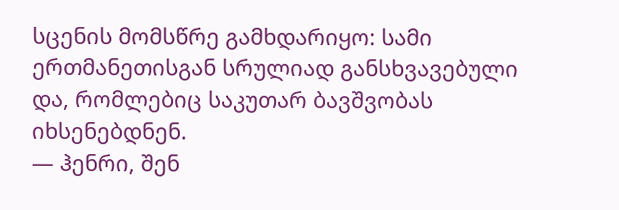სცენის მომსწრე გამხდარიყო: სამი ერთმანეთისგან სრულიად განსხვავებული და, რომლებიც საკუთარ ბავშვობას იხსენებდნენ.
— ჰენრი, შენ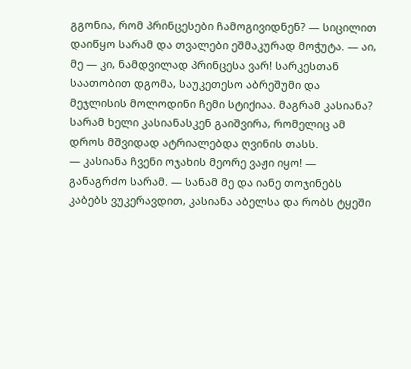გგონია, რომ პრინცესები ჩამოგივიდნენ? — სიცილით დაიწყო სარამ და თვალები ეშმაკურად მოჭუტა. — აი, მე — კი, ნამდვილად პრინცესა ვარ! სარკესთან საათობით დგომა, საუკეთესო აბრეშუმი და მეჯლისის მოლოდინი ჩემი სტიქიაა. მაგრამ კასიანა?
სარამ ხელი კასიანასკენ გაიშვირა, რომელიც ამ დროს მშვიდად ატრიალებდა ღვინის თასს.
— კასიანა ჩვენი ოჯახის მეორე ვაჟი იყო! — განაგრძო სარამ. — სანამ მე და იანე თოჯინებს კაბებს ვუკერავდით, კასიანა აბელსა და რობს ტყეში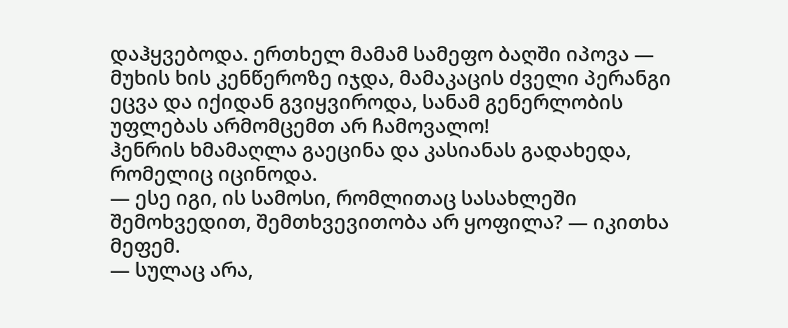დაჰყვებოდა. ერთხელ მამამ სამეფო ბაღში იპოვა — მუხის ხის კენწეროზე იჯდა, მამაკაცის ძველი პერანგი ეცვა და იქიდან გვიყვიროდა, სანამ გენერლობის უფლებას არმომცემთ არ ჩამოვალო!
ჰენრის ხმამაღლა გაეცინა და კასიანას გადახედა, რომელიც იცინოდა.
— ესე იგი, ის სამოსი, რომლითაც სასახლეში შემოხვედით, შემთხვევითობა არ ყოფილა? — იკითხა მეფემ.
— სულაც არა,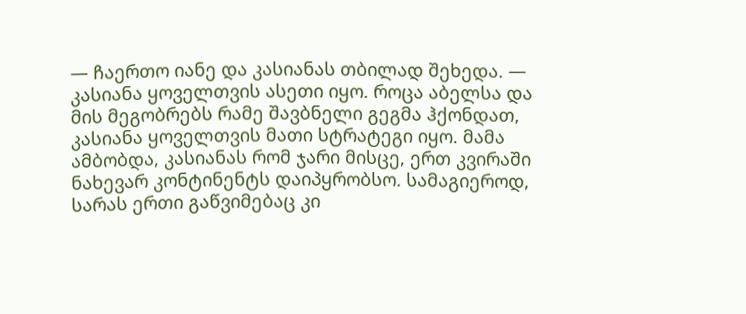— ჩაერთო იანე და კასიანას თბილად შეხედა. — კასიანა ყოველთვის ასეთი იყო. როცა აბელსა და მის მეგობრებს რამე შავბნელი გეგმა ჰქონდათ, კასიანა ყოველთვის მათი სტრატეგი იყო. მამა ამბობდა, კასიანას რომ ჯარი მისცე, ერთ კვირაში ნახევარ კონტინენტს დაიპყრობსო. სამაგიეროდ, სარას ერთი გაწვიმებაც კი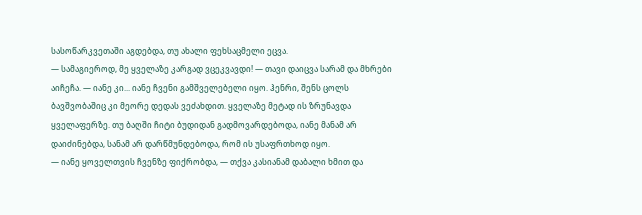სასოწარკვეთაში აგდებდა, თუ ახალი ფეხსაცმელი ეცვა.
— სამაგიეროდ, მე ყველაზე კარგად ვცეკვავდი! — თავი დაიცვა სარამ და მხრები აიჩეჩა. — იანე კი... იანე ჩვენი გამშველებელი იყო. ჰენრი, შენს ცოლს ბავშვობაშიც კი მეორე დედას ვეძახდით. ყველაზე მეტად ის ზრუნავდა ყველაფერზე. თუ ბაღში ჩიტი ბუდიდან გადმოვარდებოდა, იანე მანამ არ დაიძინებდა, სანამ არ დარწმუნდებოდა, რომ ის უსაფრთხოდ იყო.
— იანე ყოველთვის ჩვენზე ფიქრობდა, — თქვა კასიანამ დაბალი ხმით და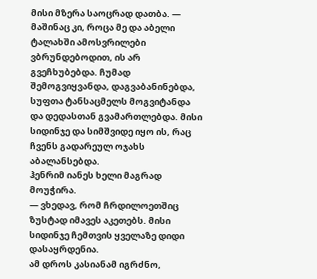მისი მზერა საოცრად დათბა. — მაშინაც კი, როცა მე და აბელი ტალახში ამოსვრილები ვბრუნდებოდით, ის არ გვეჩხუბებდა. ჩუმად შემოგვიყვანდა, დაგვაბანინებდა, სუფთა ტანსაცმელს მოგვიტანდა და დედასთან გვამართლებდა. მისი სიდინჯე და სიმშვიდე იყო ის, რაც ჩვენს გადარეულ ოჯახს აბალანსებდა.
ჰენრიმ იანეს ხელი მაგრად მოუჭირა.
— ვხედავ, რომ ჩრდილოეთშიც ზუსტად იმავეს აკეთებს. მისი სიდინჯე ჩემთვის ყველაზე დიდი დასაყრდენია.
ამ დროს კასიანამ იგრძნო,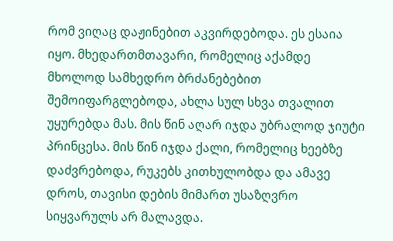რომ ვიღაც დაჟინებით აკვირდებოდა. ეს ესაია იყო. მხედართმთავარი, რომელიც აქამდე მხოლოდ სამხედრო ბრძანებებით შემოიფარგლებოდა, ახლა სულ სხვა თვალით უყურებდა მას. მის წინ აღარ იჯდა უბრალოდ ჯიუტი პრინცესა. მის წინ იჯდა ქალი, რომელიც ხეებზე დაძვრებოდა, რუკებს კითხულობდა და ამავე დროს, თავისი დების მიმართ უსაზღვრო სიყვარულს არ მალავდა.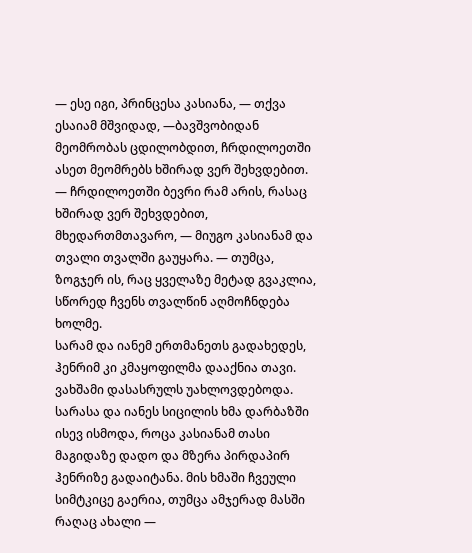— ესე იგი, პრინცესა კასიანა, — თქვა ესაიამ მშვიდად, —ბავშვობიდან მეომრობას ცდილობდით, ჩრდილოეთში ასეთ მეომრებს ხშირად ვერ შეხვდებით.
— ჩრდილოეთში ბევრი რამ არის, რასაც ხშირად ვერ შეხვდებით, მხედართმთავარო, — მიუგო კასიანამ და თვალი თვალში გაუყარა. — თუმცა, ზოგჯერ ის, რაც ყველაზე მეტად გვაკლია, სწორედ ჩვენს თვალწინ აღმოჩნდება ხოლმე.
სარამ და იანემ ერთმანეთს გადახედეს, ჰენრიმ კი კმაყოფილმა დააქნია თავი.
ვახშამი დასასრულს უახლოვდებოდა. სარასა და იანეს სიცილის ხმა დარბაზში ისევ ისმოდა, როცა კასიანამ თასი მაგიდაზე დადო და მზერა პირდაპირ ჰენრიზე გადაიტანა. მის ხმაში ჩვეული სიმტკიცე გაერია, თუმცა ამჯერად მასში რაღაც ახალი —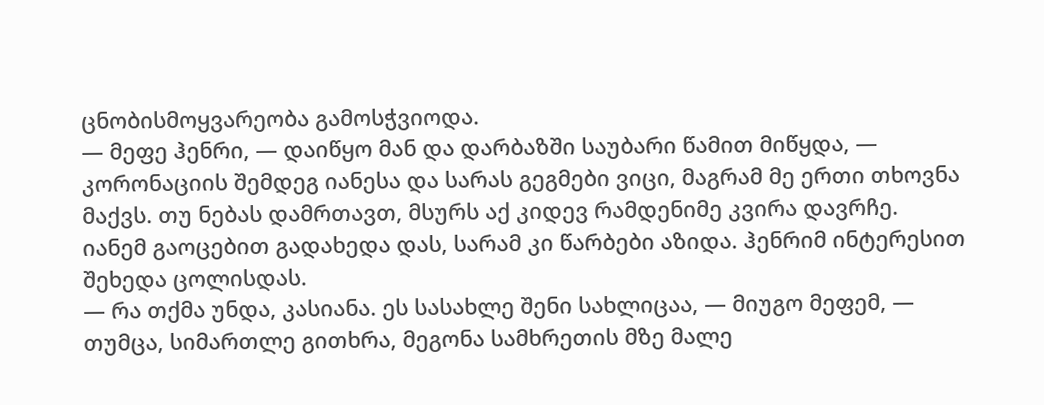ცნობისმოყვარეობა გამოსჭვიოდა.
— მეფე ჰენრი, — დაიწყო მან და დარბაზში საუბარი წამით მიწყდა, — კორონაციის შემდეგ იანესა და სარას გეგმები ვიცი, მაგრამ მე ერთი თხოვნა მაქვს. თუ ნებას დამრთავთ, მსურს აქ კიდევ რამდენიმე კვირა დავრჩე.
იანემ გაოცებით გადახედა დას, სარამ კი წარბები აზიდა. ჰენრიმ ინტერესით შეხედა ცოლისდას.
— რა თქმა უნდა, კასიანა. ეს სასახლე შენი სახლიცაა, — მიუგო მეფემ, — თუმცა, სიმართლე გითხრა, მეგონა სამხრეთის მზე მალე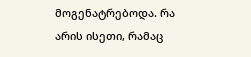მოგენატრებოდა. რა არის ისეთი, რამაც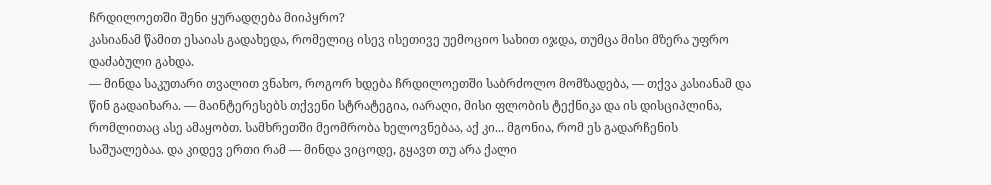ჩრდილოეთში შენი ყურადღება მიიპყრო?
კასიანამ წამით ესაიას გადახედა, რომელიც ისევ ისეთივე უემოციო სახით იჯდა, თუმცა მისი მზერა უფრო დაძაბული გახდა.
— მინდა საკუთარი თვალით ვნახო, როგორ ხდება ჩრდილოეთში საბრძოლო მომზადება, — თქვა კასიანამ და წინ გადაიხარა. — მაინტერესებს თქვენი სტრატეგია, იარაღი, მისი ფლობის ტექნიკა და ის დისციპლინა, რომლითაც ასე ამაყობთ. სამხრეთში მეომრობა ხელოვნებაა, აქ კი... მგონია, რომ ეს გადარჩენის საშუალებაა. და კიდევ ერთი რამ — მინდა ვიცოდე, გყავთ თუ არა ქალი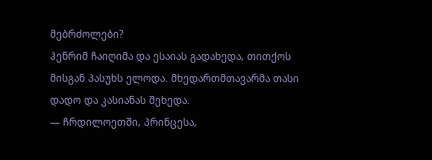მებრძოლები?
ჰენრიმ ჩაიღიმა და ესაიას გადახედა, თითქოს მისგან პასუხს ელოდა. მხედართმთავარმა თასი დადო და კასიანას შეხედა.
— ჩრდილოეთში, პრინცესა,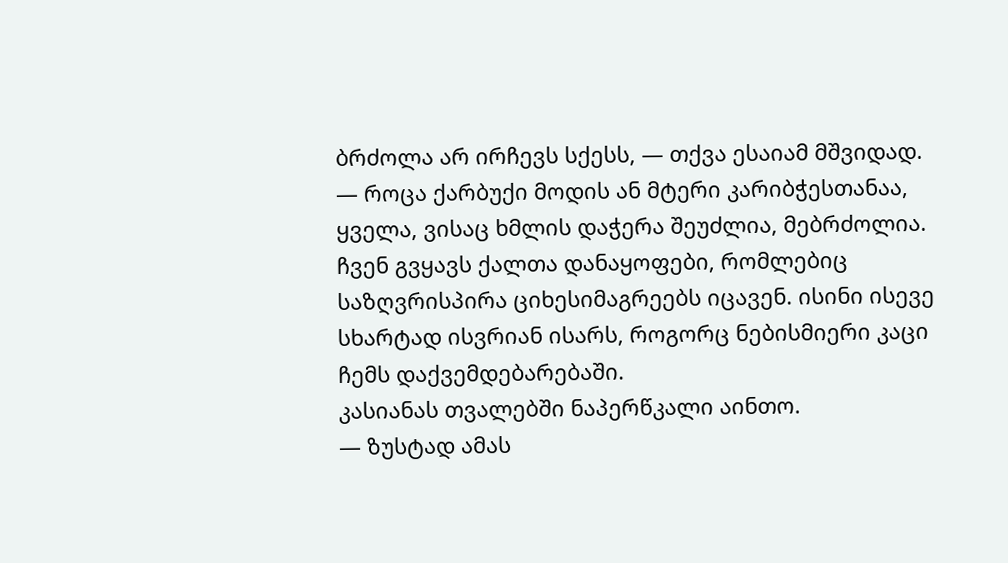ბრძოლა არ ირჩევს სქესს, — თქვა ესაიამ მშვიდად. — როცა ქარბუქი მოდის ან მტერი კარიბჭესთანაა, ყველა, ვისაც ხმლის დაჭერა შეუძლია, მებრძოლია. ჩვენ გვყავს ქალთა დანაყოფები, რომლებიც საზღვრისპირა ციხესიმაგრეებს იცავენ. ისინი ისევე სხარტად ისვრიან ისარს, როგორც ნებისმიერი კაცი ჩემს დაქვემდებარებაში.
კასიანას თვალებში ნაპერწკალი აინთო.
— ზუსტად ამას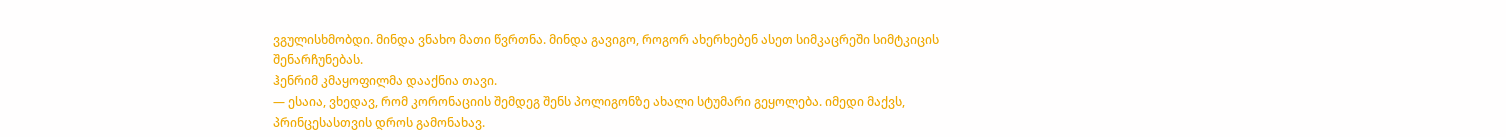ვგულისხმობდი. მინდა ვნახო მათი წვრთნა. მინდა გავიგო, როგორ ახერხებენ ასეთ სიმკაცრეში სიმტკიცის შენარჩუნებას.
ჰენრიმ კმაყოფილმა დააქნია თავი.
— ესაია, ვხედავ, რომ კორონაციის შემდეგ შენს პოლიგონზე ახალი სტუმარი გეყოლება. იმედი მაქვს, პრინცესასთვის დროს გამონახავ.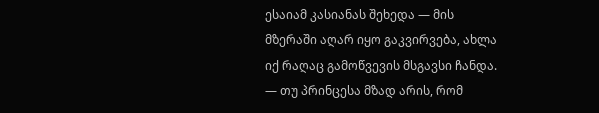ესაიამ კასიანას შეხედა — მის მზერაში აღარ იყო გაკვირვება, ახლა იქ რაღაც გამოწვევის მსგავსი ჩანდა.
— თუ პრინცესა მზად არის, რომ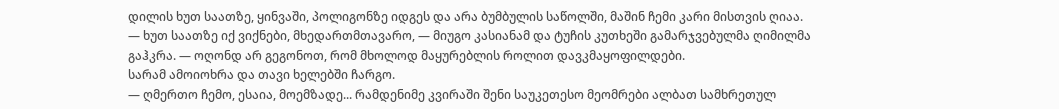დილის ხუთ საათზე, ყინვაში, პოლიგონზე იდგეს და არა ბუმბულის საწოლში, მაშინ ჩემი კარი მისთვის ღიაა.
— ხუთ საათზე იქ ვიქნები, მხედართმთავარო, — მიუგო კასიანამ და ტუჩის კუთხეში გამარჯვებულმა ღიმილმა გაჰკრა. — ოღონდ არ გეგონოთ, რომ მხოლოდ მაყურებლის როლით დავკმაყოფილდები.
სარამ ამოიოხრა და თავი ხელებში ჩარგო.
— ღმერთო ჩემო, ესაია, მოემზადე... რამდენიმე კვირაში შენი საუკეთესო მეომრები ალბათ სამხრეთულ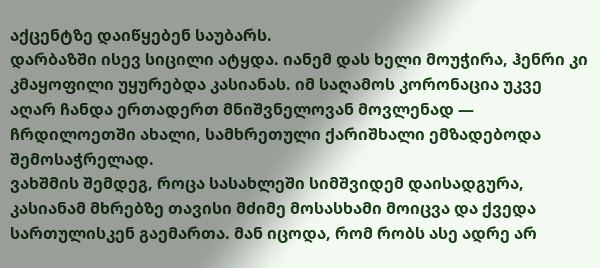აქცენტზე დაიწყებენ საუბარს.
დარბაზში ისევ სიცილი ატყდა. იანემ დას ხელი მოუჭირა, ჰენრი კი კმაყოფილი უყურებდა კასიანას. იმ საღამოს კორონაცია უკვე აღარ ჩანდა ერთადერთ მნიშვნელოვან მოვლენად — ჩრდილოეთში ახალი, სამხრეთული ქარიშხალი ემზადებოდა შემოსაჭრელად.
ვახშმის შემდეგ, როცა სასახლეში სიმშვიდემ დაისადგურა, კასიანამ მხრებზე თავისი მძიმე მოსასხამი მოიცვა და ქვედა სართულისკენ გაემართა. მან იცოდა, რომ რობს ასე ადრე არ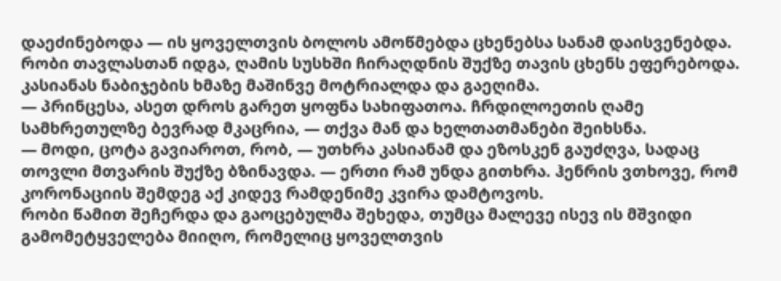დაეძინებოდა — ის ყოველთვის ბოლოს ამოწმებდა ცხენებსა სანამ დაისვენებდა.
რობი თავლასთან იდგა, ღამის სუსხში ჩირაღდნის შუქზე თავის ცხენს ეფერებოდა. კასიანას ნაბიჯების ხმაზე მაშინვე მოტრიალდა და გაეღიმა.
— პრინცესა, ასეთ დროს გარეთ ყოფნა სახიფათოა. ჩრდილოეთის ღამე სამხრეთულზე ბევრად მკაცრია, — თქვა მან და ხელთათმანები შეიხსნა.
— მოდი, ცოტა გავიაროთ, რობ, — უთხრა კასიანამ და ეზოსკენ გაუძღვა, სადაც თოვლი მთვარის შუქზე ბზინავდა. — ერთი რამ უნდა გითხრა. ჰენრის ვთხოვე, რომ კორონაციის შემდეგ აქ კიდევ რამდენიმე კვირა დამტოვოს.
რობი წამით შეჩერდა და გაოცებულმა შეხედა, თუმცა მალევე ისევ ის მშვიდი გამომეტყველება მიიღო, რომელიც ყოველთვის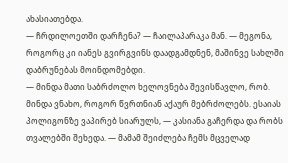ახასიათებდა.
— ჩრდილოეთში დარჩენა? — ჩაილაპარაკა მან. — მეგონა, როგორც კი იანეს გვირგვინს დაადგამდნენ, მაშინვე სახლში დაბრუნებას მოინდომებდი.
— მინდა მათი საბრძოლო ხელოვნება შევისწავლო, რობ. მინდა ვნახო, როგორ წვრთნიან აქაურ მებრძოლებს. ესაიას პოლიგონზე ვაპირებ სიარულს, — კასიანა გაჩერდა და რობს თვალებში შეხედა. — მამამ შეიძლება ჩემს მცველად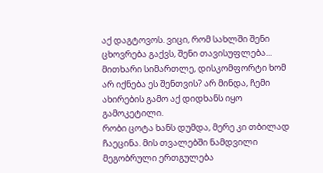აქ დაგტოვოს. ვიცი, რომ სახლში შენი ცხოვრება გაქვს, შენი თავისუფლება... მითხარი სიმართლე, დისკომფორტი ხომ არ იქნება ეს შენთვის? არ მინდა, ჩემი ახირების გამო აქ დიდხანს იყო გამოკეტილი.
რობი ცოტა ხანს დუმდა, მერე კი თბილად ჩაეცინა. მის თვალებში ნამდვილი მეგობრული ერთგულება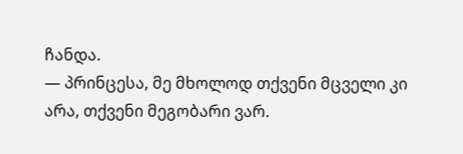ჩანდა.
— პრინცესა, მე მხოლოდ თქვენი მცველი კი არა, თქვენი მეგობარი ვარ.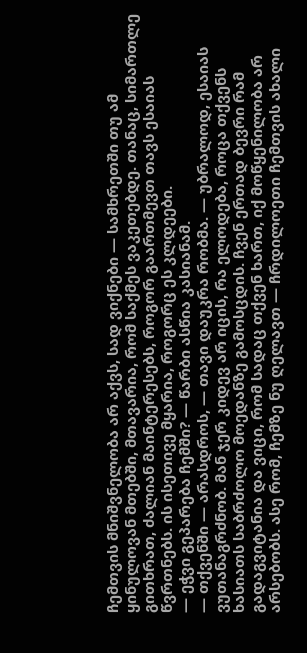ჩემთვის მნიშვნელობა არ აქვს, სად ვიქნები — სამხრეთში თუ ამ ყინულოვან მთებში, მთავარია, რომ საქმეს ვაკეთებდე. თანაც, სიმართლე გითხრათ, ძალიან მაინტერესებს, როგორ გაართმევთ თავს ესაიას წვრთნებს. ის ისეთივე მყარია, როგორც ეს კლდეები.
— ეჭვი გეპარება ჩემში? — წარბი ასწია კასიანამ.
— თქვენში — არასდროს, — თავი დაუკრა რობმა. — უბრალოდ, ესაიას ვუთანაგრძნობ. მან ჯერ კიდევ არ იცის, რა ელოდება, როცა თქვენს ხასიათს საბრძოლო მოედანზე გამოსცდის. ჩვენ ერთად ბევრი რამ გადაგვიტანია და ვიცი, რომ სადაც თქვენ ხართ, იქ მოწყენილობა არ არსებობს. ასე რომ, ჩემზე ნუ ღელავთ — ჩრდილოეთი ჩემთვის ახალი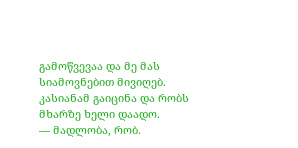გამოწვევაა და მე მას სიამოვნებით მივიღებ.
კასიანამ გაიცინა და რობს მხარზე ხელი დაადო.
— მადლობა, რობ.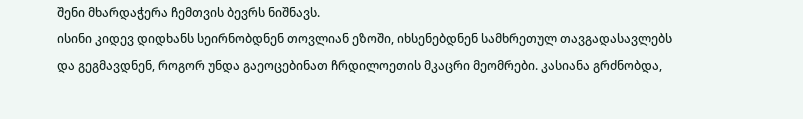შენი მხარდაჭერა ჩემთვის ბევრს ნიშნავს.
ისინი კიდევ დიდხანს სეირნობდნენ თოვლიან ეზოში, იხსენებდნენ სამხრეთულ თავგადასავლებს და გეგმავდნენ, როგორ უნდა გაეოცებინათ ჩრდილოეთის მკაცრი მეომრები. კასიანა გრძნობდა,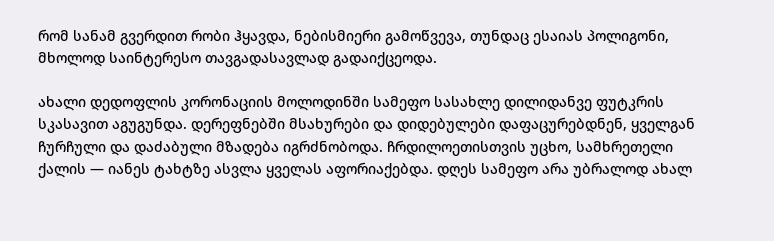რომ სანამ გვერდით რობი ჰყავდა, ნებისმიერი გამოწვევა, თუნდაც ესაიას პოლიგონი, მხოლოდ საინტერესო თავგადასავლად გადაიქცეოდა.

ახალი დედოფლის კორონაციის მოლოდინში სამეფო სასახლე დილიდანვე ფუტკრის სკასავით აგუგუნდა. დერეფნებში მსახურები და დიდებულები დაფაცურებდნენ, ყველგან ჩურჩული და დაძაბული მზადება იგრძნობოდა. ჩრდილოეთისთვის უცხო, სამხრეთელი ქალის — იანეს ტახტზე ასვლა ყველას აფორიაქებდა. დღეს სამეფო არა უბრალოდ ახალ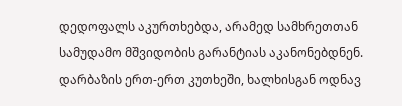დედოფალს აკურთხებდა, არამედ სამხრეთთან სამუდამო მშვიდობის გარანტიას აკანონებდნენ.
დარბაზის ერთ-ერთ კუთხეში, ხალხისგან ოდნავ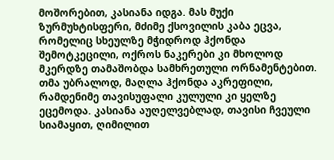მოშორებით, კასიანა იდგა. მას მუქი ზურმუხტისფერი, მძიმე ქსოვილის კაბა ეცვა, რომელიც სხეულზე მჭიდროდ ჰქონდა შემოტკეცილი, ოქროს ნაკერები კი მხოლოდ მკერდზე თამაშობდა სამხრეთული ორნამენტებით. თმა უბრალოდ, მაღლა ჰქონდა აკრეფილი, რამდენიმე თავისუფალი კულული კი ყელზე ეცემოდა. კასიანა აუღელვებლად, თავისი ჩვეული სიამაყით, ღიმილით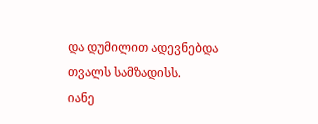და დუმილით ადევნებდა თვალს სამზადისს.
იანე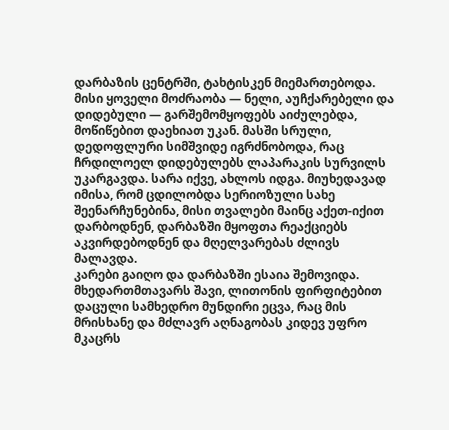დარბაზის ცენტრში, ტახტისკენ მიემართებოდა. მისი ყოველი მოძრაობა — ნელი, აუჩქარებელი და დიდებული — გარშემომყოფებს აიძულებდა, მოწიწებით დაეხიათ უკან. მასში სრული, დედოფლური სიმშვიდე იგრძნობოდა, რაც ჩრდილოელ დიდებულებს ლაპარაკის სურვილს უკარგავდა. სარა იქვე, ახლოს იდგა. მიუხედავად იმისა, რომ ცდილობდა სერიოზული სახე შეენარჩუნებინა, მისი თვალები მაინც აქეთ-იქით დარბოდნენ, დარბაზში მყოფთა რეაქციებს აკვირდებოდნენ და მღელვარებას ძლივს მალავდა.
კარები გაიღო და დარბაზში ესაია შემოვიდა.
მხედართმთავარს შავი, ლითონის ფირფიტებით დაცული სამხედრო მუნდირი ეცვა, რაც მის მრისხანე და მძლავრ აღნაგობას კიდევ უფრო მკაცრს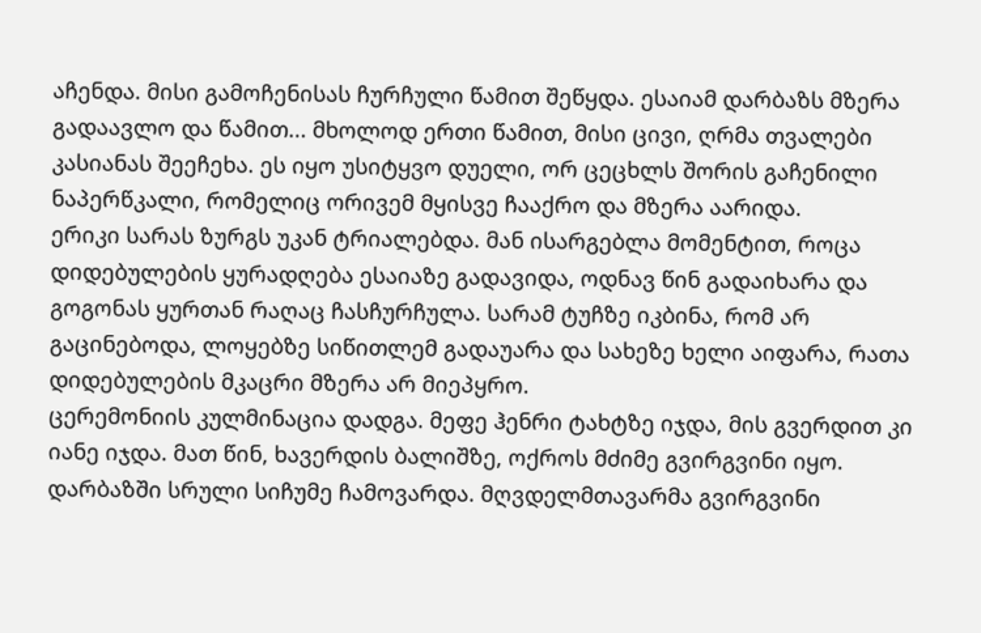აჩენდა. მისი გამოჩენისას ჩურჩული წამით შეწყდა. ესაიამ დარბაზს მზერა გადაავლო და წამით... მხოლოდ ერთი წამით, მისი ცივი, ღრმა თვალები კასიანას შეეჩეხა. ეს იყო უსიტყვო დუელი, ორ ცეცხლს შორის გაჩენილი ნაპერწკალი, რომელიც ორივემ მყისვე ჩააქრო და მზერა აარიდა.
ერიკი სარას ზურგს უკან ტრიალებდა. მან ისარგებლა მომენტით, როცა დიდებულების ყურადღება ესაიაზე გადავიდა, ოდნავ წინ გადაიხარა და გოგონას ყურთან რაღაც ჩასჩურჩულა. სარამ ტუჩზე იკბინა, რომ არ გაცინებოდა, ლოყებზე სიწითლემ გადაუარა და სახეზე ხელი აიფარა, რათა დიდებულების მკაცრი მზერა არ მიეპყრო.
ცერემონიის კულმინაცია დადგა. მეფე ჰენრი ტახტზე იჯდა, მის გვერდით კი იანე იჯდა. მათ წინ, ხავერდის ბალიშზე, ოქროს მძიმე გვირგვინი იყო. დარბაზში სრული სიჩუმე ჩამოვარდა. მღვდელმთავარმა გვირგვინი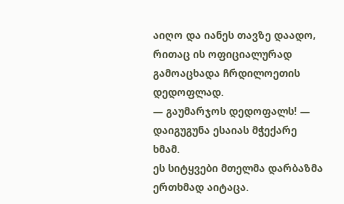აიღო და იანეს თავზე დაადო, რითაც ის ოფიციალურად გამოაცხადა ჩრდილოეთის დედოფლად.
— გაუმარჯოს დედოფალს! — დაიგუგუნა ესაიას მჭექარე ხმამ.
ეს სიტყვები მთელმა დარბაზმა ერთხმად აიტაცა.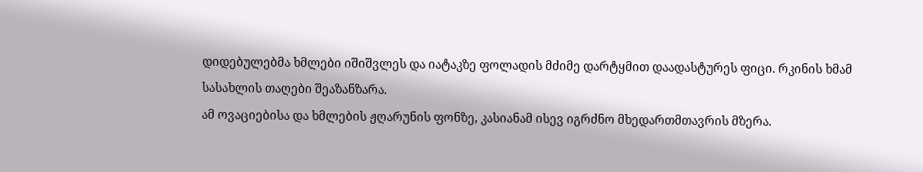დიდებულებმა ხმლები იშიშვლეს და იატაკზე ფოლადის მძიმე დარტყმით დაადასტურეს ფიცი. რკინის ხმამ სასახლის თაღები შეაზანზარა.
ამ ოვაციებისა და ხმლების ჟღარუნის ფონზე, კასიანამ ისევ იგრძნო მხედართმთავრის მზერა.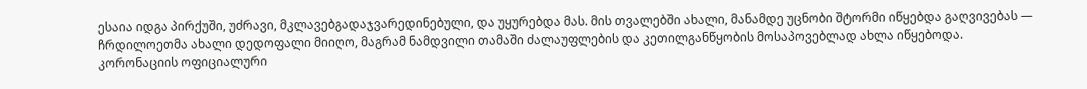ესაია იდგა პირქუში, უძრავი, მკლავებგადაჯვარედინებული, და უყურებდა მას. მის თვალებში ახალი, მანამდე უცნობი შტორმი იწყებდა გაღვივებას — ჩრდილოეთმა ახალი დედოფალი მიიღო, მაგრამ ნამდვილი თამაში ძალაუფლების და კეთილგანწყობის მოსაპოვებლად ახლა იწყებოდა.
კორონაციის ოფიციალური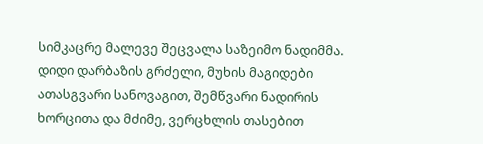სიმკაცრე მალევე შეცვალა საზეიმო ნადიმმა. დიდი დარბაზის გრძელი, მუხის მაგიდები ათასგვარი სანოვაგით, შემწვარი ნადირის ხორცითა და მძიმე, ვერცხლის თასებით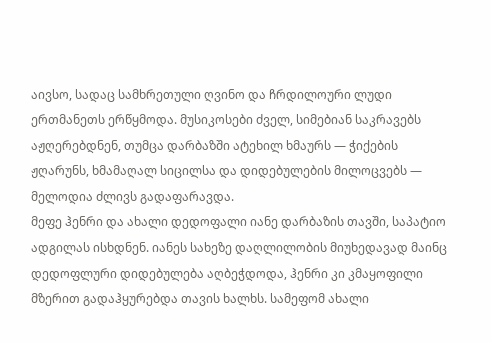აივსო, სადაც სამხრეთული ღვინო და ჩრდილოური ლუდი ერთმანეთს ერწყმოდა. მუსიკოსები ძველ, სიმებიან საკრავებს აჟღერებდნენ, თუმცა დარბაზში ატეხილ ხმაურს — ჭიქების ჟღარუნს, ხმამაღალ სიცილსა და დიდებულების მილოცვებს — მელოდია ძლივს გადაფარავდა.
მეფე ჰენრი და ახალი დედოფალი იანე დარბაზის თავში, საპატიო ადგილას ისხდნენ. იანეს სახეზე დაღლილობის მიუხედავად მაინც დედოფლური დიდებულება აღბეჭდოდა, ჰენრი კი კმაყოფილი მზერით გადაჰყურებდა თავის ხალხს. სამეფომ ახალი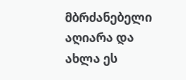მბრძანებელი აღიარა და ახლა ეს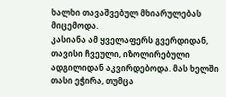ხალხი თავაშვებულ მხიარულებას მიცემოდა.
კასიანა ამ ყველაფერს გვერდიდან, თავისი ჩვეული, იზოლირებული ადგილიდან აკვირდებოდა. მას ხელში თასი ეჭირა, თუმცა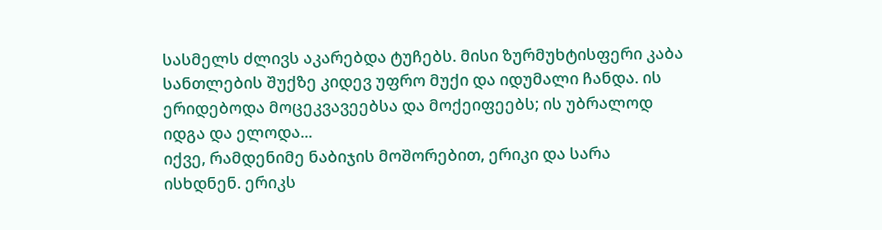სასმელს ძლივს აკარებდა ტუჩებს. მისი ზურმუხტისფერი კაბა სანთლების შუქზე კიდევ უფრო მუქი და იდუმალი ჩანდა. ის ერიდებოდა მოცეკვავეებსა და მოქეიფეებს; ის უბრალოდ იდგა და ელოდა...
იქვე, რამდენიმე ნაბიჯის მოშორებით, ერიკი და სარა ისხდნენ. ერიკს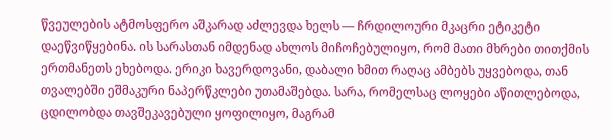წვეულების ატმოსფერო აშკარად აძლევდა ხელს — ჩრდილოური მკაცრი ეტიკეტი დაეწვიწყებინა. ის სარასთან იმდენად ახლოს მიჩოჩებულიყო, რომ მათი მხრები თითქმის ერთმანეთს ეხებოდა. ერიკი ხავერდოვანი, დაბალი ხმით რაღაც ამბებს უყვებოდა, თან თვალებში ეშმაკური ნაპერწკლები უთამაშებდა. სარა, რომელსაც ლოყები აწითლებოდა, ცდილობდა თავშეკავებული ყოფილიყო, მაგრამ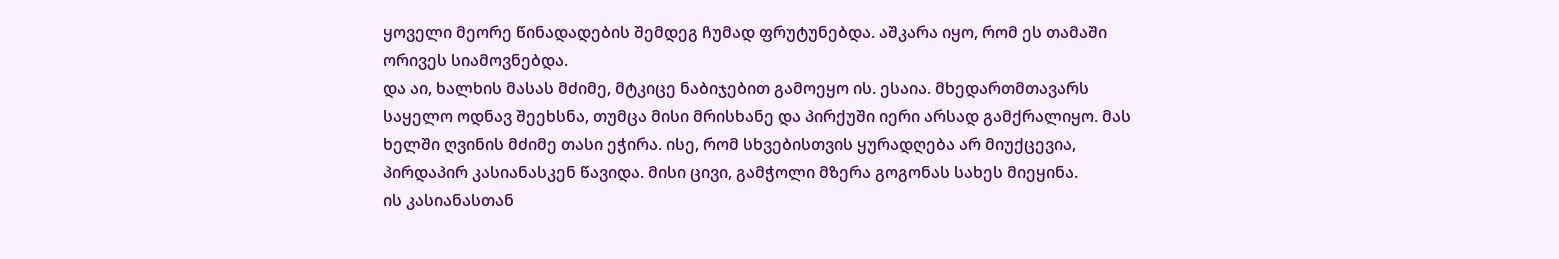ყოველი მეორე წინადადების შემდეგ ჩუმად ფრუტუნებდა. აშკარა იყო, რომ ეს თამაში ორივეს სიამოვნებდა.
და აი, ხალხის მასას მძიმე, მტკიცე ნაბიჯებით გამოეყო ის. ესაია. მხედართმთავარს საყელო ოდნავ შეეხსნა, თუმცა მისი მრისხანე და პირქუში იერი არსად გამქრალიყო. მას ხელში ღვინის მძიმე თასი ეჭირა. ისე, რომ სხვებისთვის ყურადღება არ მიუქცევია, პირდაპირ კასიანასკენ წავიდა. მისი ცივი, გამჭოლი მზერა გოგონას სახეს მიეყინა.
ის კასიანასთან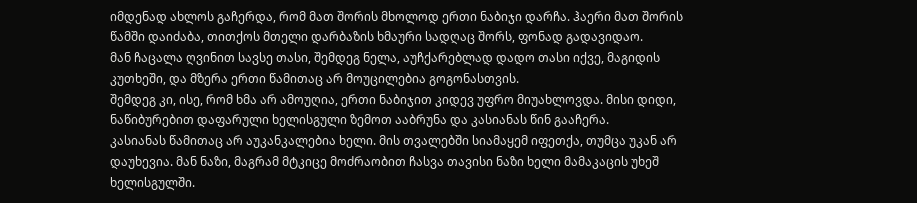იმდენად ახლოს გაჩერდა, რომ მათ შორის მხოლოდ ერთი ნაბიჯი დარჩა. ჰაერი მათ შორის წამში დაიძაბა, თითქოს მთელი დარბაზის ხმაური სადღაც შორს, ფონად გადავიდაო.
მან ჩაცალა ღვინით სავსე თასი, შემდეგ ნელა, აუჩქარებლად დადო თასი იქვე, მაგიდის კუთხეში, და მზერა ერთი წამითაც არ მოუცილებია გოგონასთვის.
შემდეგ კი, ისე, რომ ხმა არ ამოუღია, ერთი ნაბიჯით კიდევ უფრო მიუახლოვდა. მისი დიდი, ნაწიბურებით დაფარული ხელისგული ზემოთ ააბრუნა და კასიანას წინ გააჩერა.
კასიანას წამითაც არ აუკანკალებია ხელი. მის თვალებში სიამაყემ იფეთქა, თუმცა უკან არ დაუხევია. მან ნაზი, მაგრამ მტკიცე მოძრაობით ჩასვა თავისი ნაზი ხელი მამაკაცის უხეშ ხელისგულში.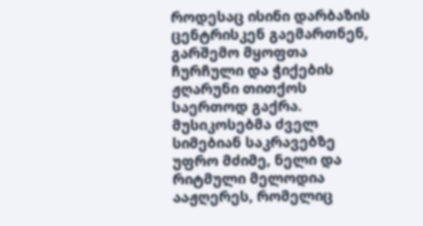როდესაც ისინი დარბაზის ცენტრისკენ გაემართნენ, გარშემო მყოფთა ჩურჩული და ჭიქების ჟღარუნი თითქოს საერთოდ გაქრა. მუსიკოსებმა ძველ სიმებიან საკრავებზე უფრო მძიმე, ნელი და რიტმული მელოდია ააჟღერეს, რომელიც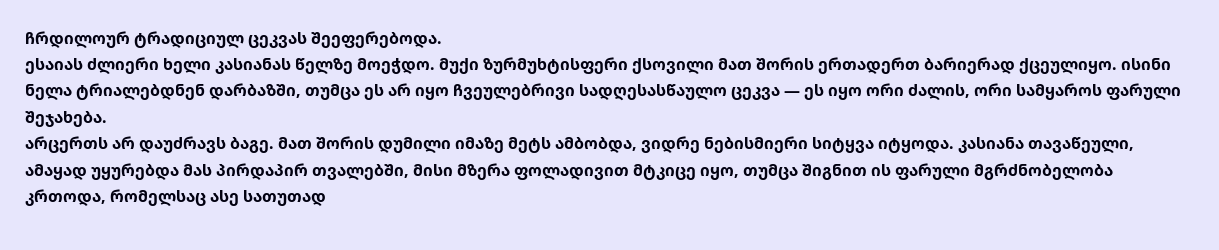ჩრდილოურ ტრადიციულ ცეკვას შეეფერებოდა.
ესაიას ძლიერი ხელი კასიანას წელზე მოეჭდო. მუქი ზურმუხტისფერი ქსოვილი მათ შორის ერთადერთ ბარიერად ქცეულიყო. ისინი ნელა ტრიალებდნენ დარბაზში, თუმცა ეს არ იყო ჩვეულებრივი სადღესასწაულო ცეკვა — ეს იყო ორი ძალის, ორი სამყაროს ფარული შეჯახება.
არცერთს არ დაუძრავს ბაგე. მათ შორის დუმილი იმაზე მეტს ამბობდა, ვიდრე ნებისმიერი სიტყვა იტყოდა. კასიანა თავაწეული, ამაყად უყურებდა მას პირდაპირ თვალებში, მისი მზერა ფოლადივით მტკიცე იყო, თუმცა შიგნით ის ფარული მგრძნობელობა კრთოდა, რომელსაც ასე სათუთად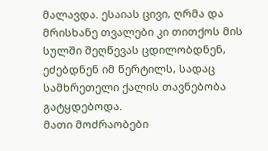მალავდა. ესაიას ცივი, ღრმა და მრისხანე თვალები კი თითქოს მის სულში შეღწევას ცდილობდნენ, ეძებდნენ იმ წერტილს, სადაც სამხრეთელი ქალის თავნებობა გატყდებოდა.
მათი მოძრაობები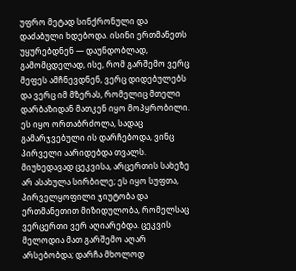უფრო მეტად სინქრონული და დაძაბული ხდებოდა. ისინი ერთმანეთს უყურებდნენ — დაუნდობლად, გამომცდელად, ისე, რომ გარშემო ვერც მეფეს ამჩნევდნენ, ვერც დიდებულებს და ვერც იმ მზერას, რომელიც მთელი დარბაზიდან მათკენ იყო მოპყრობილი. ეს იყო ორთაბრძოლა, სადაც გამარჯვებული ის დარჩებოდა, ვინც პირველი აარიდებდა თვალს. მიუხედავად ცეკვისა, არცერთის სახეზე არ ასახულა სირბილე; ეს იყო სუფთა, პირველყოფილი ჯიუტობა და ერთმანეთით მიზიდულობა, რომელსაც ვერცერთი ვერ აღიარებდა. ცეკვის მელოდია მათ გარშემო აღარ არსებობდა; დარჩა მხოლოდ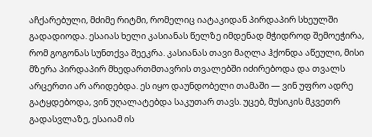აჩქარებული, მძიმე რიტმი, რომელიც იატაკიდან პირდაპირ სხეულში გადადიოდა. ესაიას ხელი კასიანას წელზე იმდენად მჭიდროდ შემოეჭირა, რომ გოგონას სუნთქვა შეეკრა. კასიანას თავი მაღლა ჰქონდა აწეული, მისი მზერა პირდაპირ მხედართმთავრის თვალებში იძირებოდა და თვალს არცერთი არ არიდებდა. ეს იყო დაუნდობელი თამაში — ვინ უფრო ადრე გატყდებოდა, ვინ უღალატებდა საკუთარ თავს. უცებ, მუსიკის მკვეთრ გადასვლაზე, ესაიამ ის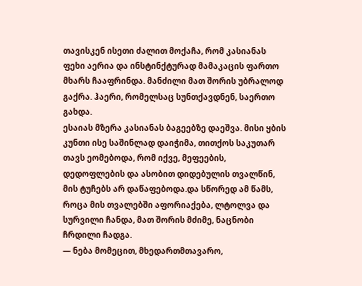თავისკენ ისეთი ძალით მოქაჩა, რომ კასიანას ფეხი აერია და ინსტინქტურად მამაკაცის ფართო მხარს ჩააფრინდა. მანძილი მათ შორის უბრალოდ გაქრა. ჰაერი, რომელსაც სუნთქავდნენ, საერთო გახდა.
ესაიას მზერა კასიანას ბაგეებზე დაეშვა. მისი ყბის კუნთი ისე საშინლად დაიჭიმა, თითქოს საკუთარ თავს ეომებოდა, რომ იქვე, მეფეების, დედოფლების და ასობით დიდებულის თვალწინ, მის ტუჩებს არ დაწაფებოდა.და სწორედ ამ წამს, როცა მის თვალებში აფორიაქება, ლტოლვა და სურვილი ჩანდა, მათ შორის მძიმე, ნაცნობი ჩრდილი ჩადგა.
— ნება მომეცით, მხედართმთავარო,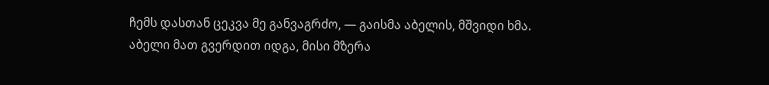ჩემს დასთან ცეკვა მე განვაგრძო, — გაისმა აბელის, მშვიდი ხმა.
აბელი მათ გვერდით იდგა, მისი მზერა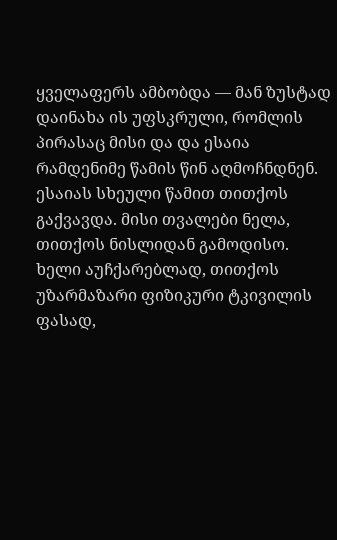ყველაფერს ამბობდა — მან ზუსტად დაინახა ის უფსკრული, რომლის პირასაც მისი და და ესაია რამდენიმე წამის წინ აღმოჩნდნენ.
ესაიას სხეული წამით თითქოს გაქვავდა. მისი თვალები ნელა, თითქოს ნისლიდან გამოდისო. ხელი აუჩქარებლად, თითქოს უზარმაზარი ფიზიკური ტკივილის ფასად,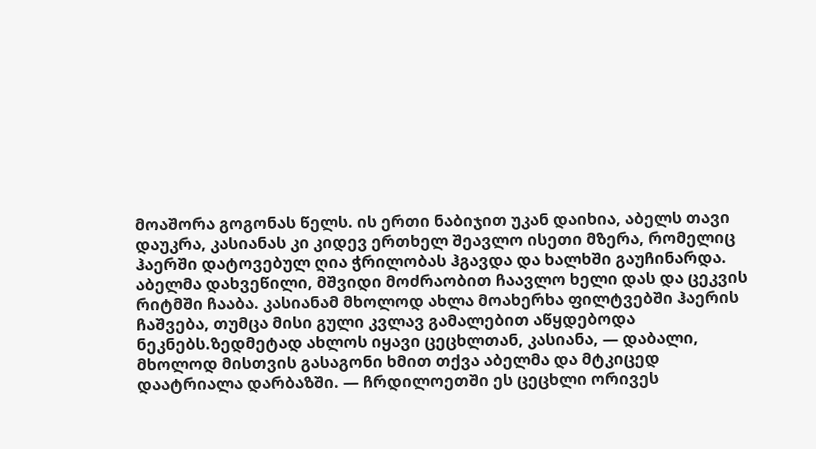მოაშორა გოგონას წელს. ის ერთი ნაბიჯით უკან დაიხია, აბელს თავი დაუკრა, კასიანას კი კიდევ ერთხელ შეავლო ისეთი მზერა, რომელიც ჰაერში დატოვებულ ღია ჭრილობას ჰგავდა და ხალხში გაუჩინარდა.
აბელმა დახვეწილი, მშვიდი მოძრაობით ჩაავლო ხელი დას და ცეკვის რიტმში ჩააბა. კასიანამ მხოლოდ ახლა მოახერხა ფილტვებში ჰაერის ჩაშვება, თუმცა მისი გული კვლავ გამალებით აწყდებოდა ნეკნებს.ზედმეტად ახლოს იყავი ცეცხლთან, კასიანა, — დაბალი, მხოლოდ მისთვის გასაგონი ხმით თქვა აბელმა და მტკიცედ დაატრიალა დარბაზში. — ჩრდილოეთში ეს ცეცხლი ორივეს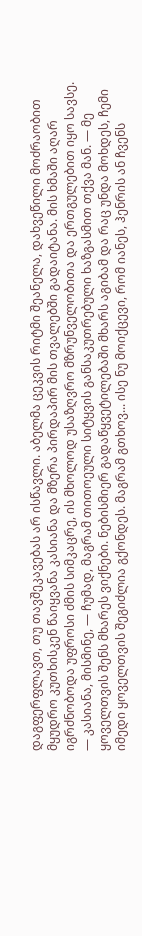დაგფერფლავთ, თუ თავშეკავებას არ ისწავლი. აბელმა ცეკვის რიტმი შეანელა, დახვეწილი მოძრაობით მყუდრო კუთხისკენ წაიყვანა კასიანა და მზერა პირდაპირ მის თვალებში გადაიტანა. მის ხმაში აღარ იგრძნობოდა უფროსი ძმის სიმკაცრე, ის მხოლოდ უსაზღვრო მზრუნველობითა და ერთგულებით იყო სავსე.
— კასიანა, მისმინე, — ჩუმად, მაგრამ თითოეული სიტყვის განსაკუთრებული ხაზგასმით თქვა მან. — მე ყოველთვის შენს მხარეს ვიქნები. ნებისმიერ გადაწყვეტილებაში მხარს აგიბამ და რაც უნდა მოხდეს, ჩემი იმედი ყოველთვის შეგიძლია გქონდეს. მაგრამ გთხოვ... ისე ნუ მოიქცევი, რომ იანეს, ჰენრის ან ჩვენს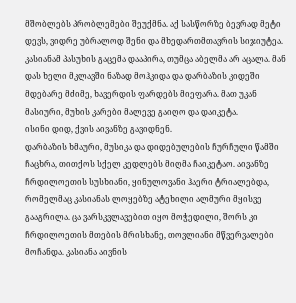მშობლებს პრობლემები შეუქმნა. აქ სასწორზე ბევრად მეტი დევს, ვიდრე უბრალოდ შენი და მხედართმთავრის სიჯიუტეა.
კასიანამ პასუხის გაცემა დააპირა, თუმცა აბელმა არ აცალა. მან დას ხელი მკლავში ნაზად მოჰკიდა და დარბაზის კიდეში მდებარე მძიმე, ხავერდის ფარდებს მიეფარა. მათ უკან მასიური, მუხის კარები მალევე გაიღო და დაიკეტა.
ისინი დიდ, ქვის აივანზე გავიდნენ.
დარბაზის ხმაური, მუსიკა და დიდებულების ჩურჩული წამში ჩაცხრა, თითქოს სქელ კედლებს მიღმა ჩაიკეტაო. აივანზე ჩრდილოეთის სუსხიანი, ყინულოვანი ჰაერი ტრიალებდა, რომელმაც კასიანას ლოყებზე ატეხილი ალმური მყისვე გააგრილა. ცა ვარსკვლავებით იყო მოჭედილი, შორს კი ჩრდილოეთის მთების მრისხანე, თოვლიანი მწვერვალები მოჩანდა. კასიანა აივნის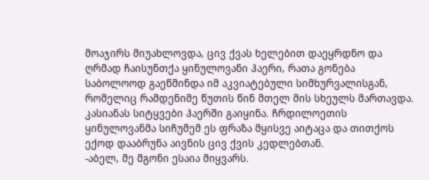მოაჯირს მიუახლოვდა, ცივ ქვას ხელებით დაეყრდნო და ღრმად ჩაისუნთქა ყინულოვანი ჰაერი, რათა გონება საბოლოოდ გაეწმინდა იმ აკვიატებული სიმხურვალისგან, რომელიც რამდენიმე წუთის წინ მთელ მის სხეულს მართავდა.
კასიანას სიტყვები ჰაერში გაიყინა. ჩრდილოეთის ყინულოვანმა სიჩუმემ ეს ფრაზა მყისვე აიტაცა და თითქოს ექოდ დააბრუნა აივნის ცივ ქვის კედლებთან.
-აბელ, მე მგონი ესაია მიყვარს.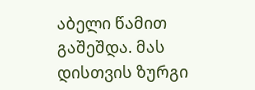აბელი წამით გაშეშდა. მას დისთვის ზურგი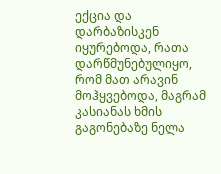ექცია და დარბაზისკენ იყურებოდა, რათა დარწმუნებულიყო, რომ მათ არავინ მოჰყვებოდა, მაგრამ კასიანას ხმის გაგონებაზე ნელა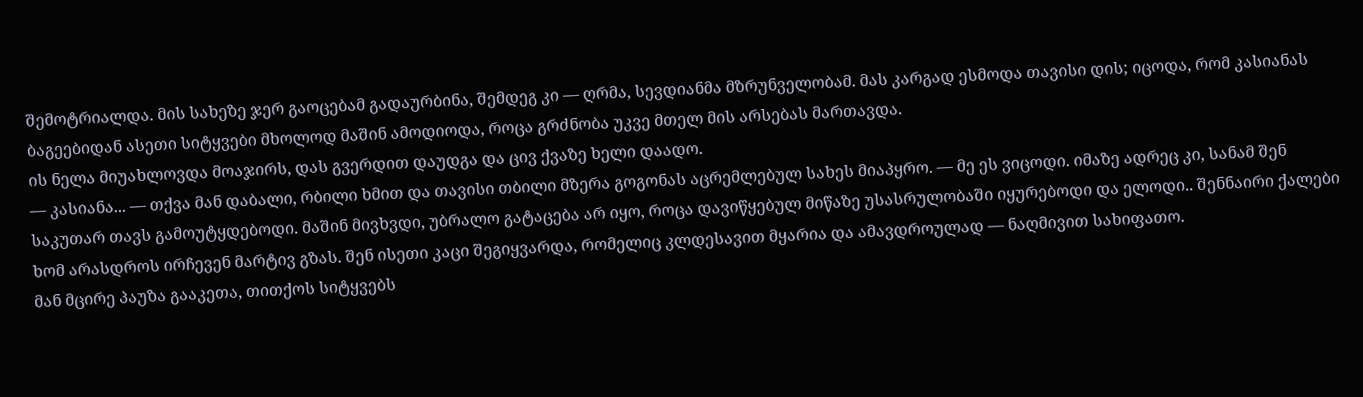შემოტრიალდა. მის სახეზე ჯერ გაოცებამ გადაურბინა, შემდეგ კი — ღრმა, სევდიანმა მზრუნველობამ. მას კარგად ესმოდა თავისი დის; იცოდა, რომ კასიანას ბაგეებიდან ასეთი სიტყვები მხოლოდ მაშინ ამოდიოდა, როცა გრძნობა უკვე მთელ მის არსებას მართავდა.
ის ნელა მიუახლოვდა მოაჯირს, დას გვერდით დაუდგა და ცივ ქვაზე ხელი დაადო.
— კასიანა... — თქვა მან დაბალი, რბილი ხმით და თავისი თბილი მზერა გოგონას აცრემლებულ სახეს მიაპყრო. — მე ეს ვიცოდი. იმაზე ადრეც კი, სანამ შენ საკუთარ თავს გამოუტყდებოდი. მაშინ მივხვდი, უბრალო გატაცება არ იყო, როცა დავიწყებულ მიწაზე უსასრულობაში იყურებოდი და ელოდი.. შენნაირი ქალები ხომ არასდროს ირჩევენ მარტივ გზას. შენ ისეთი კაცი შეგიყვარდა, რომელიც კლდესავით მყარია და ამავდროულად — ნაღმივით სახიფათო.
მან მცირე პაუზა გააკეთა, თითქოს სიტყვებს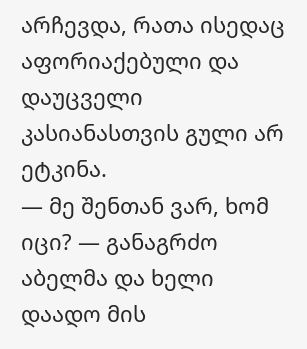არჩევდა, რათა ისედაც აფორიაქებული და დაუცველი კასიანასთვის გული არ ეტკინა.
— მე შენთან ვარ, ხომ იცი? — განაგრძო აბელმა და ხელი დაადო მის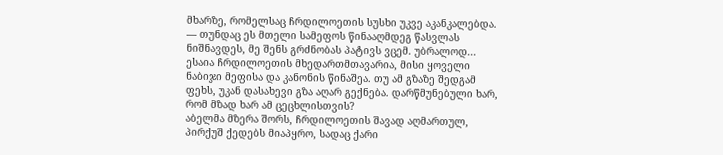მხარზე, რომელსაც ჩრდილოეთის სუსხი უკვე აკანკალებდა. — თუნდაც ეს მთელი სამეფოს წინააღმდეგ წასვლას ნიშნავდეს, მე შენს გრძნობას პატივს ვცემ. უბრალოდ... ესაია ჩრდილოეთის მხედართმთავარია, მისი ყოველი ნაბიჯი მეფისა და კანონის წინაშეა. თუ ამ გზაზე შედგამ ფეხს, უკან დასახევი გზა აღარ გექნება. დარწმუნებული ხარ, რომ მზად ხარ ამ ცეცხლისთვის?
აბელმა მზერა შორს, ჩრდილოეთის შავად აღმართულ, პირქუშ ქედებს მიაპყრო, სადაც ქარი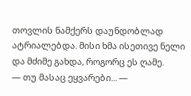თოვლის ნამქერს დაუნდობლად ატრიალებდა. მისი ხმა ისეთივე ნელი და მძიმე გახდა, როგორც ეს ღამე.
— თუ მასაც ეყვარები... —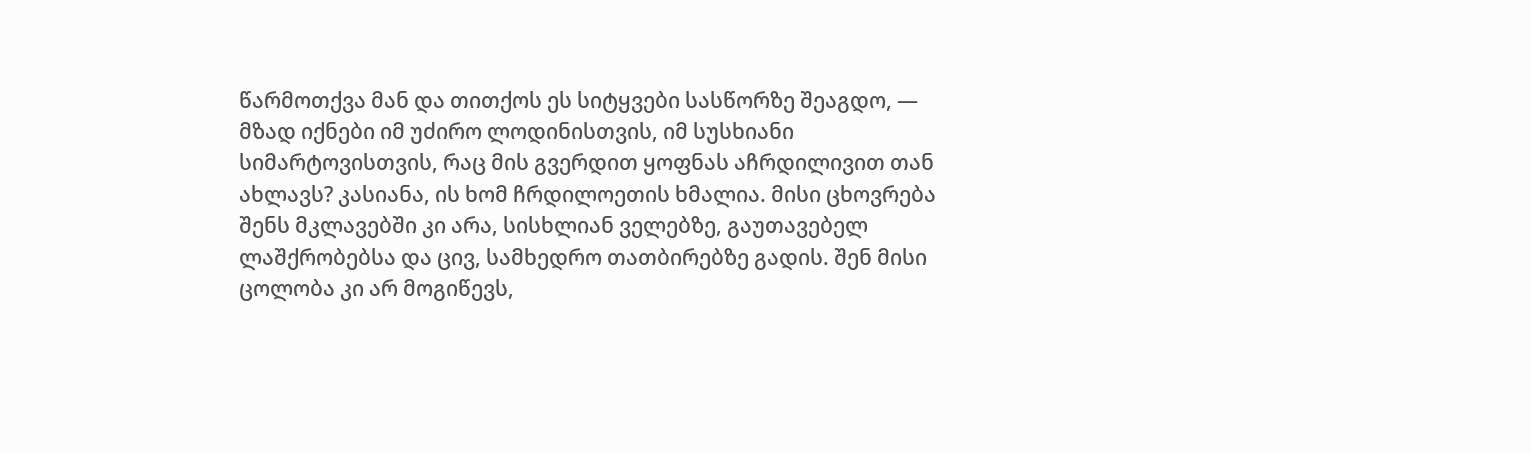წარმოთქვა მან და თითქოს ეს სიტყვები სასწორზე შეაგდო, — მზად იქნები იმ უძირო ლოდინისთვის, იმ სუსხიანი სიმარტოვისთვის, რაც მის გვერდით ყოფნას აჩრდილივით თან ახლავს? კასიანა, ის ხომ ჩრდილოეთის ხმალია. მისი ცხოვრება შენს მკლავებში კი არა, სისხლიან ველებზე, გაუთავებელ ლაშქრობებსა და ცივ, სამხედრო თათბირებზე გადის. შენ მისი ცოლობა კი არ მოგიწევს,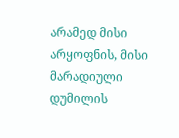არამედ მისი არყოფნის, მისი მარადიული დუმილის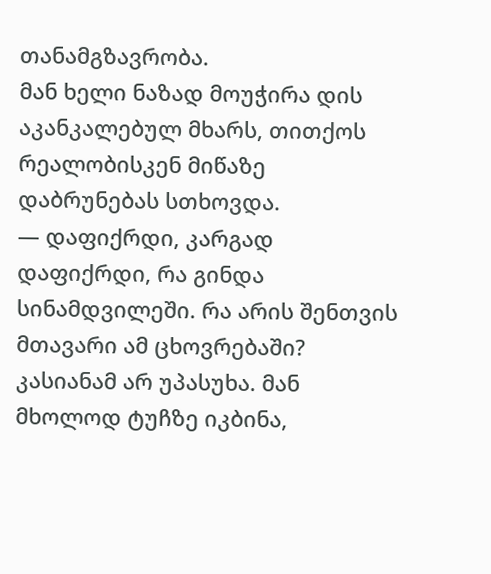თანამგზავრობა.
მან ხელი ნაზად მოუჭირა დის აკანკალებულ მხარს, თითქოს რეალობისკენ მიწაზე დაბრუნებას სთხოვდა.
— დაფიქრდი, კარგად დაფიქრდი, რა გინდა სინამდვილეში. რა არის შენთვის მთავარი ამ ცხოვრებაში?
კასიანამ არ უპასუხა. მან მხოლოდ ტუჩზე იკბინა,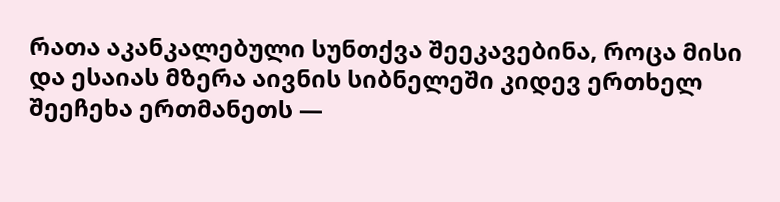რათა აკანკალებული სუნთქვა შეეკავებინა, როცა მისი და ესაიას მზერა აივნის სიბნელეში კიდევ ერთხელ შეეჩეხა ერთმანეთს —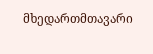მხედართმთავარი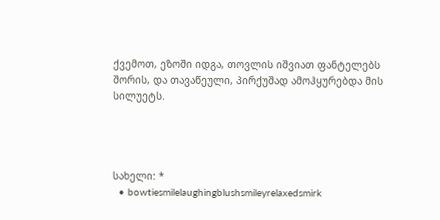ქვემოთ, ეზოში იდგა, თოვლის იშვიათ ფანტელებს შორის, და თავაწეული, პირქუშად ამოჰყურებდა მის სილუეტს.




სახელი: *
  • bowtiesmilelaughingblushsmileyrelaxedsmirk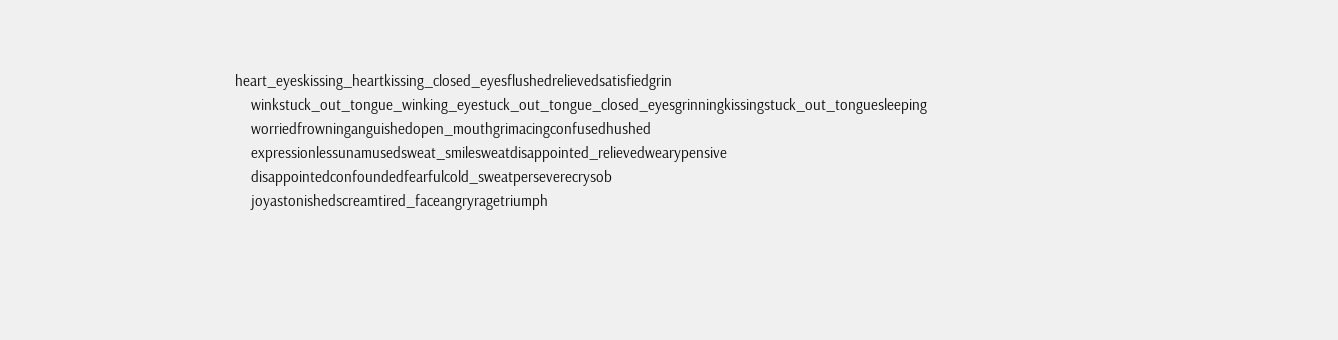heart_eyeskissing_heartkissing_closed_eyesflushedrelievedsatisfiedgrin
    winkstuck_out_tongue_winking_eyestuck_out_tongue_closed_eyesgrinningkissingstuck_out_tonguesleeping
    worriedfrowninganguishedopen_mouthgrimacingconfusedhushed
    expressionlessunamusedsweat_smilesweatdisappointed_relievedwearypensive
    disappointedconfoundedfearfulcold_sweatperseverecrysob
    joyastonishedscreamtired_faceangryragetriumph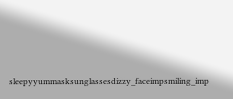sleepyyummasksunglassesdizzy_faceimpsmiling_imp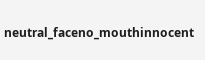neutral_faceno_mouthinnocent